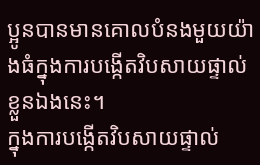ប្អូនបានមានគោលបំនងមួយយ៉ាងធំក្នុងការបង្កើតវិបសាយផ្ទាល់ខ្លួនឯងនេះ។
ក្នុងការបង្កើតវិបសាយផ្ទាល់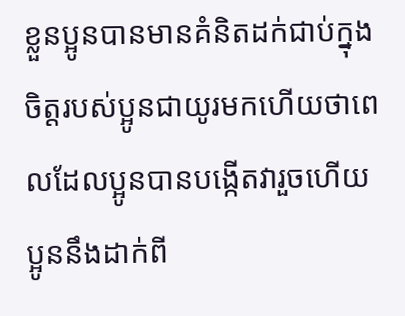ខ្លួនប្អូនបានមានគំនិតដក់ជាប់ក្នុងចិត្តរបស់ប្អូនជាយូរមកហើយថាពេលដែលប្អូនបានបង្កើតវារួចហើយប្អូននឹងដាក់ពី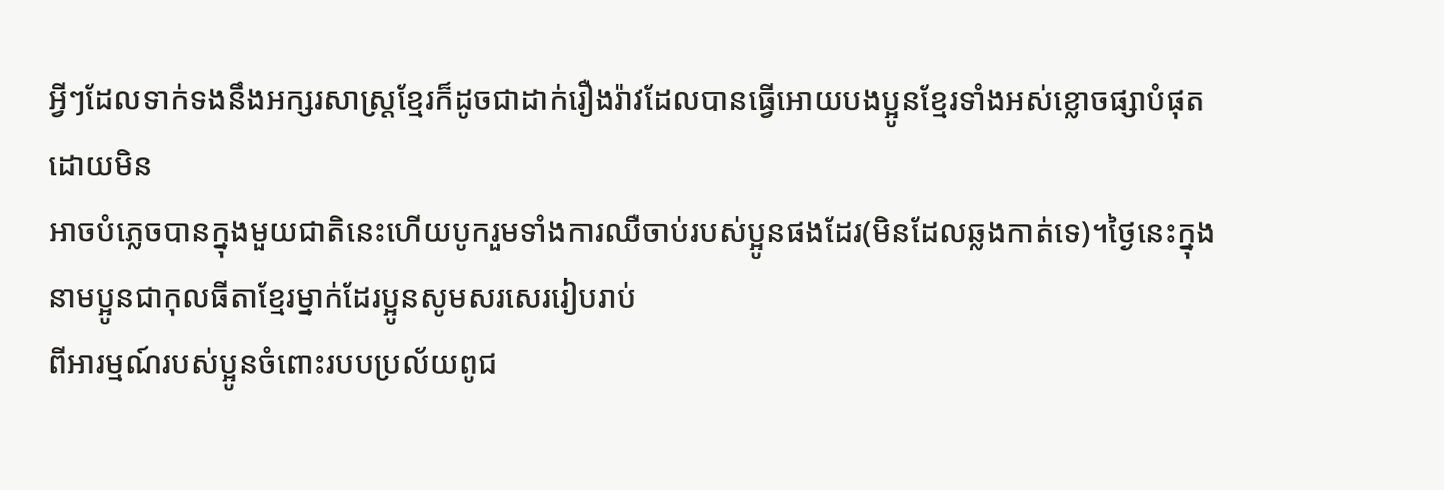អ្វីៗដែលទាក់ទងនឹងអក្សរសាស្ត្រខ្មែរក៏ដូចជាដាក់រឿងរ៉ាវដែលបានធ្វើអោយបងប្អូនខ្មែរទាំងអស់ខ្លោចផ្សាបំផុតដោយមិន
អាចបំភ្លេចបានក្នុងមួយជាតិនេះហើយបូករួមទាំងការឈឺចាប់របស់ប្អូនផងដែរ(មិនដែលឆ្លងកាត់ទេ)។ថ្ងៃនេះក្នុងនាមប្អូនជាកុលធីតាខ្មែរម្នាក់ដែរប្អូនសូមសរសេររៀបរាប់
ពីអារម្មណ៍របស់ប្អូនចំពោះរបបប្រល័យពូជ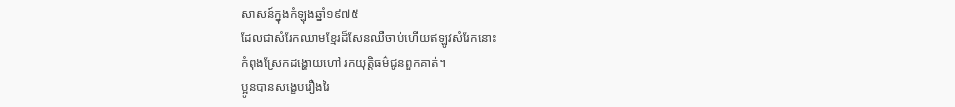សាសន៍ក្នុងកំឡុងឆ្នាំ១៩៧៥
ដែលជាសំរែកឈាមខ្មែរដ៏សែនឈឺចាប់ហើយឥឡូវសំរែកនោះ
កំពុងស្រែកដង្ហោយហៅ រកយុត្តិធម៌ជូនពួកគាត់។
ប្អូនបានសង្ខេបរឿងរៃ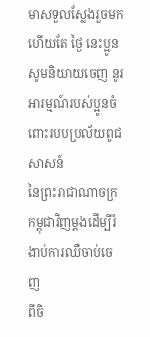មាសទួលស្លែងរួចមកហើយតែ ថ្ងៃ នេះប្អូន
សូមនិយាយចេញ នូរអារម្មណ៍របស់ប្អូនចំពោះរបបប្រល័យពូជសាសន៍
នៃព្រះរាជាណាចក្រកម្ពុជាវិញម្តងដើម្បីរំងាប់ការឈឺចាប់ចេញ
ពីចិ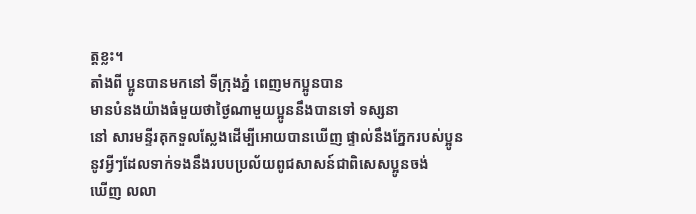ត្តខ្លះ។
តាំងពី ប្អូនបានមកនៅ ទីក្រុងភ្នំ ពេញមកប្អូនបាន
មានបំនងយ៉ាងធំមួយថាថ្ងៃណាមួយប្អូននឹងបានទៅ ទស្សនា
នៅ សារមន្ទីរគុកទួលស្លែងដើម្បីអោយបានឃើញ ផ្ទាល់នឹងភ្នែករបស់ប្អូន
នូវអ្វីៗដែលទាក់ទងនឹងរបបប្រល័យពូជសាសន៍ជាពិសេសប្អូនចង់
ឃើញ លលា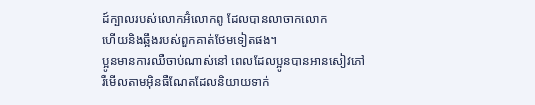ដ៍ក្បាលរបស់លោកអ៊ំលោកពូ ដែលបានលាចាកលោក
ហើយនិងឆ្អឹងរបស់ពួកគាត់ថែមទៀតផង។
ប្អូនមានការឈឺចាប់ណាស់នៅ ពេលដែលប្អូនបានអានសៀវភៅ
រឺមើលតាមអ៊ិនធឺណែតដែលនិយាយទាក់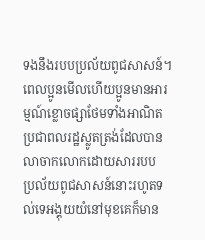ទងនឹងរបបប្រល័យពូជសាសន៍។
ពេលប្អូនមើលហើយប្អូនមានអារម្មណ៍ខ្លោចផ្សាថែមទាំងអាណិត
ប្រជាពលរដ្ឋស្លូតត្រង់ដែលបានលាចាកលោកដោយសាររបប
ប្រល័យពូជសាសន៍នោះរហូតទល់ទេអង្គុយយំនៅមុខគេក៏មាន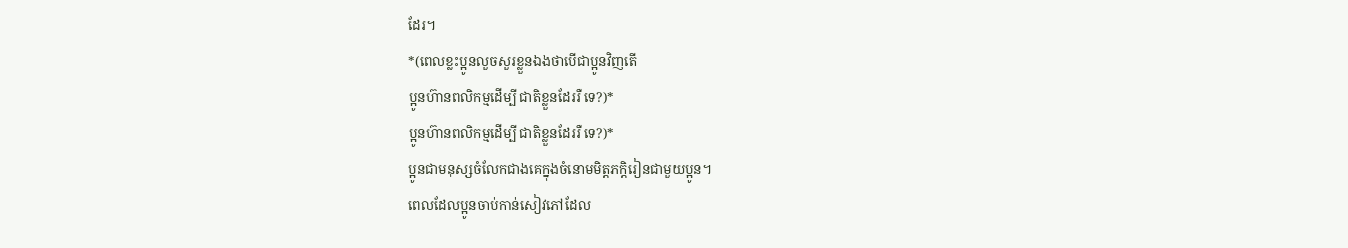ដែរ។
*(ពេលខ្លះប្អូនលួចសួរខ្លួនឯងថាបើជាប្អូនវិញតើ
ប្អូនហ៊ានពលិកម្មដើម្បី ជាតិខ្លួនដែររឺ ទេ?)*
ប្អូនហ៊ានពលិកម្មដើម្បី ជាតិខ្លួនដែររឺ ទេ?)*
ប្អូនជាមនុស្សចំលែកជាងគេក្នុងចំនោមមិត្តភក្តិរៀនជាមួយប្អូន។
ពេលដែលប្អូនចាប់កាន់សៀវភៅដែល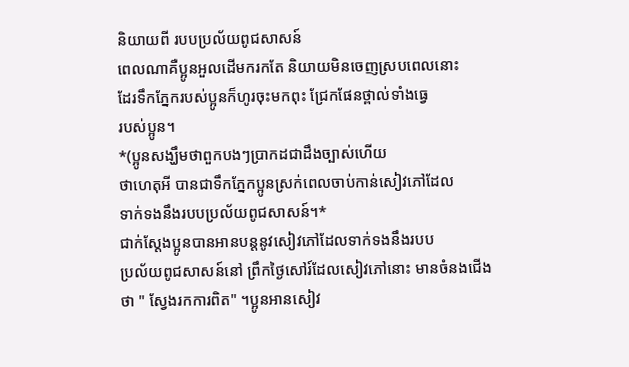និយាយពី របបប្រល័យពូជសាសន៍
ពេលណាគឺប្អូនអួលដើមករកតែ និយាយមិនចេញស្របពេលនោះ
ដែរទឹកភ្នែករបស់ប្អូនក៏ហូរចុះមកពុះ ជ្រែកផែនថ្ពាល់ទាំងធ្វេ
របស់ប្អូន។
*(ប្អូនសង្ឃឹមថាពួកបងៗប្រាកដជាដឹងច្បាស់ហើយ
ថាហេតុអី បានជាទឹកភ្នែកប្អូនស្រក់ពេលចាប់កាន់សៀវភៅដែល
ទាក់ទងនឹងរបបប្រល័យពូជសាសន៍។*
ជាក់ស្តែងប្អូនបានអានបន្តនូវសៀវភៅដែលទាក់ទងនឹងរបប
ប្រល័យពូជសាសន៍នៅ ព្រឹកថ្ងៃសៅរ៍ដែលសៀវភៅនោះ មានចំនងជើង
ថា " ស្វែងរកការពិត" ។ប្អូនអានសៀវ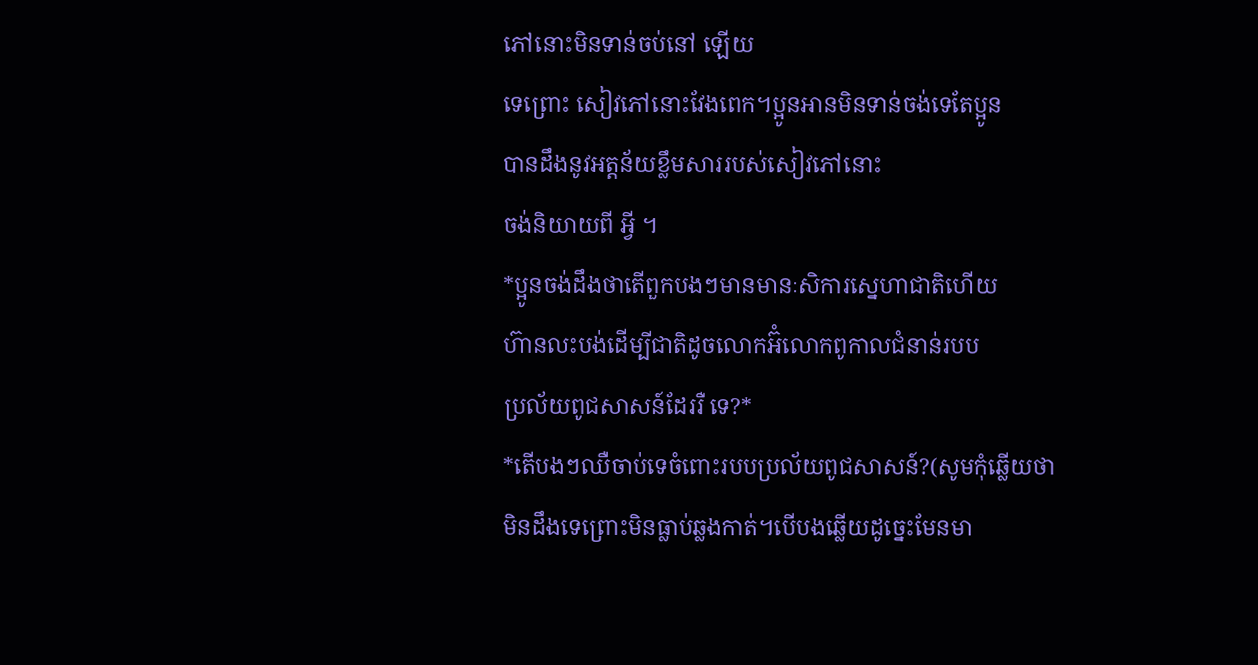ភៅនោះមិនទាន់ចប់នៅ ឡើយ
ទេព្រោះ សៀវភៅនោះវែងពេក។ប្អូនអានមិនទាន់ចង់ទេតែប្អូន
បានដឹងនូវអត្តន័យខ្លឹមសាររបស់សៀវភៅនោះ
ចង់និយាយពី អ្វី ។
*ប្អូនចង់ដឹងថាតើពួកបងៗមានមានៈសិការស្នេហាជាតិហើយ
ហ៊ានលះបង់ដើម្បីជាតិដូចលោកអ៊ំលោកពូកាលជំនាន់របប
ប្រល័យពូជសាសន៍ដែររឺ ទេ?*
*តើបងៗឈឺចាប់ទេចំពោះរបបប្រល័យពូជសាសន៍?(សូមកុំឆ្លើយថា
មិនដឹងទេព្រោះមិនធ្លាប់ឆ្លងកាត់។បើបងឆ្លើយដូច្នេះមែនមា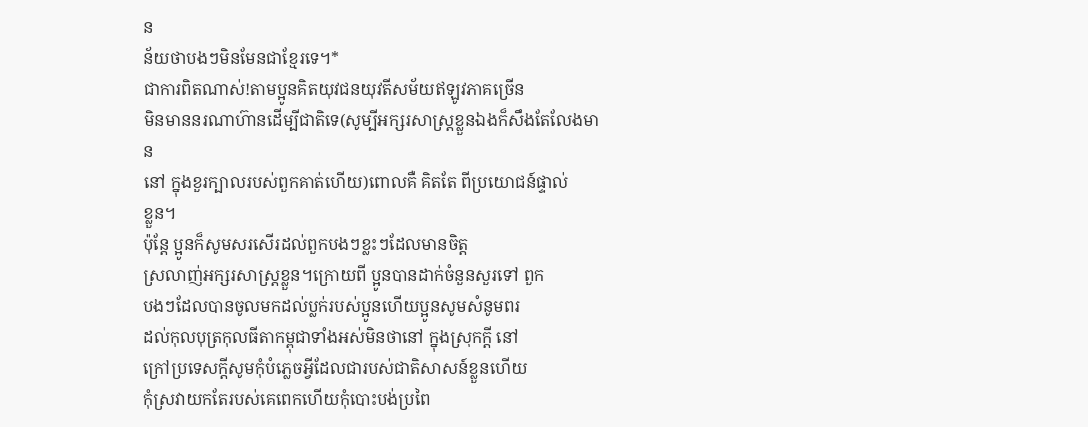ន
ន័យថាបងៗមិនមែនជាខ្មែរទេ។*
ជាការពិតណាស់!តាមប្អូនគិតយុវជនយុវតីសម័យឥឡូវភាគច្រើន
មិនមាននរណាហ៊ានដើម្បីជាតិទេ(សូម្បីអក្សរសាស្ត្រខ្លួនឯងក៏សឹងតែលែងមាន
នៅ ក្នុងខួរក្បាលរបស់ពួកគាត់ហើយ)ពោលគឺ គិតតែ ពីប្រយោជន៍ផ្ទាល់
ខ្លួន។
ប៉ុន្តែ ប្អូនក៏សូមសរសើរដល់ពួកបងៗខ្លះៗដែលមានចិត្ត
ស្រលាញ់អក្សរសាស្ត្រខ្លួន។ក្រោយពី ប្អូនបានដាក់ចំនួនសួរទៅ ពួក
បងៗដែលបានចូលមកដល់ប្លក់របស់ប្អូនហើយប្អូនសូមសំនូមពរ
ដល់កុលបុត្រកុលធីតាកម្ពុជាទាំងអស់មិនថានៅ ក្នុងស្រុកក្តី នៅ
ក្រៅប្រទេសក្តីសូមកុំបំភ្លេចអ្វីដែលជារបស់ជាតិសាសន៍ខ្លួនហើយ
កុំស្រវាយកតែរបស់គេពេកហើយកុំបោះបង់ប្រពៃ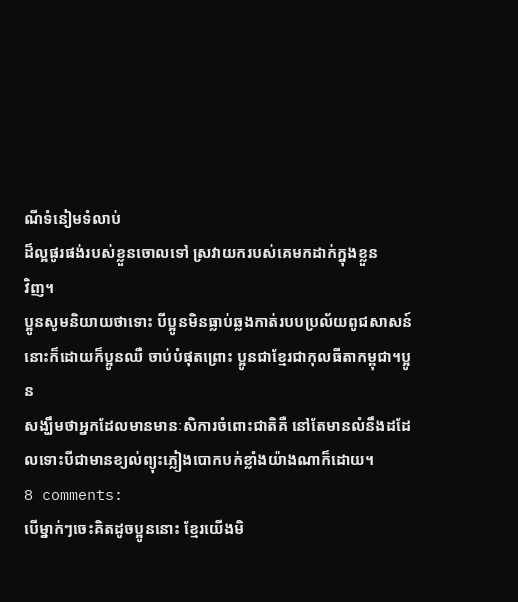ណីទំនៀមទំលាប់
ដ៏ល្អផូរផង់របស់ខ្លួនចោលទៅ ស្រវាយករបស់គេមកដាក់ក្នុងខ្លួន
វិញ។
ប្អូនសូមនិយាយថាទោះ បីប្អូនមិនធ្លាប់ឆ្លងកាត់របបប្រល័យពូជសាសន៍
នោះក៏ដោយក៏ប្អូនឈឺ ចាប់បំផុតព្រោះ ប្អូនជាខ្មែរជាកុលធីតាកម្ពុជា។ប្អូន
សង្ឃឹមថាអ្នកដែលមានមានៈសិការចំពោះជាតិគឺ នៅតែមានលំនឹងដដែលទោះបីជាមានខ្យល់ព្យុះភ្លៀងបោកបក់ខ្លាំងយ៉ាងណាក៏ដោយ។
8 comments:
បើម្នាក់ៗចេះគិតដូចប្អូននោះ ខ្មែរយើងមិ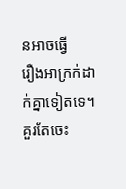នអាចធ្វើ
រឿងអាក្រក់ដាក់គ្នាទៀតទេ។ គួរតែចេះ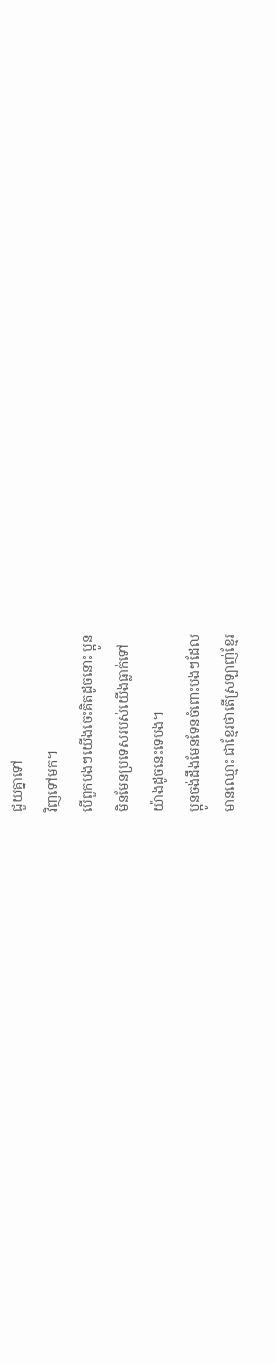ជួយគ្នាទៅ
វិញទៅមក។
បើពួកបងៗយើងចេះគិតដូចនោះ ប្អូន
មិនមែនប្រទេសរបស់យើងធ្លាក់ទៅ
យ៉ាងដូចនេះទេបង។
ប្អូនចង់ដឹងមែនទែនចំពោះបងៗដែល
មានឈ្មោះ ជាខ្មែរថាតើស្រឡាញ់ខ្មែរ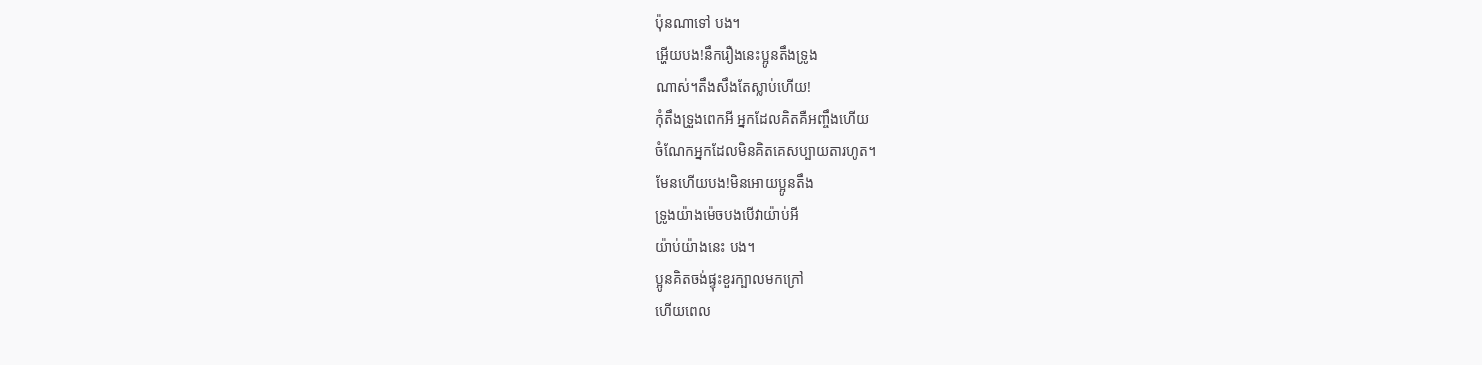ប៉ុនណាទៅ បង។
អ្ហើយបង!នឹករឿងនេះប្អូនតឹងទ្រូង
ណាស់។តឹងសឹងតែស្លាប់ហើយ!
កុំតឹងទ្រួងពេកអី អ្នកដែលគិតគឺអញ្ចឹងហើយ
ចំណែកអ្នកដែលមិនគិតគេសប្បាយតារហូត។
មែនហើយបង!មិនអោយប្អូនតឹង
ទូ្រងយ៉ាងម៉េចបងបើវាយ៉ាប់អី
យ៉ាប់យ៉ាងនេះ បង។
ប្អូនគិតចង់ផ្ទុះខួរក្បាលមកក្រៅ
ហើយពេល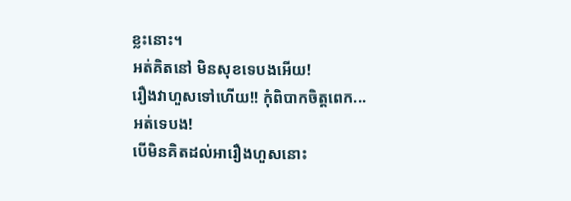ខ្លះនោះ។
អត់គិតនៅ មិនសុខទេបងអើយ!
រឿងវាហួសទៅហើយ!! កុំពិបាកចិត្តពេក...
អត់ទេបង!
បើមិនគិតដល់អារឿងហួសនោះ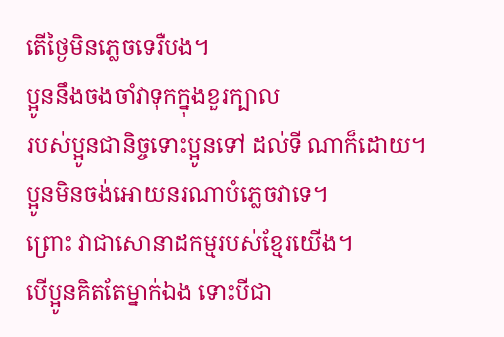តើថ្ងៃមិនភ្លេចទេរឺបង។
ប្អូននឹងចងចាំវាទុកក្នុងខួរក្បាល
របស់ប្អូនជានិច្ចទោះប្អូនទៅ ដល់ទី ណាក៏ដោយ។
ប្អូនមិនចង់អោយនរណាបំភ្លេចវាទេ។
ព្រោះ វាជាសោនាដកម្មរបស់ខ្មែរយើង។
បើប្អូនគិតតែម្នាក់ឯង ទោះបីជា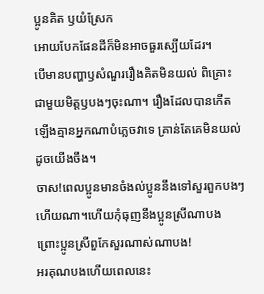ប្អូនគិត ឫយំស្រែក
អោយបែកផែនដីក៏មិនអាចធួរស្បើយដែរ។
បើមានបញ្ហាឫសំណួររឿងគិតមិនយល់ ពិគ្រោះ
ជាមួយមិត្តឫបងៗចុះណា។ រឿងដែលបានកើត
ឡើងគ្មានអ្នកណាបំភ្លេចវាទេ គ្រាន់តែគេមិនយល់
ដូចយើងចឹង។
ចាស!ពេលប្អូនមានចំងល់ប្អូននឹងទៅសួរពួកបងៗ
ហើយណា។ហើយកុំធុញនឹងប្អូនស្រីណាបង
ព្រោះប្អូនស្រីពួកែសួរណាស់ណាបង!
អរគុណបងហើយពេលនេះ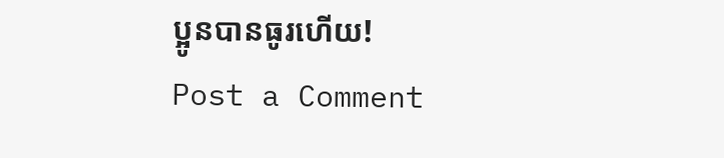ប្អូនបានធូរហើយ!
Post a Comment